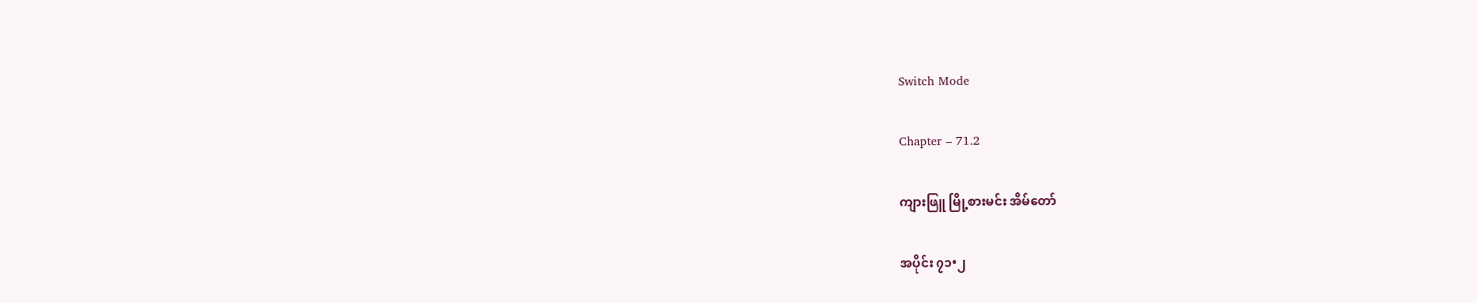Switch Mode

Chapter – 71.2

ကျားဖြူ မြို့စားမင်း အိမ်တော်

အပိုင်း ၇၁•၂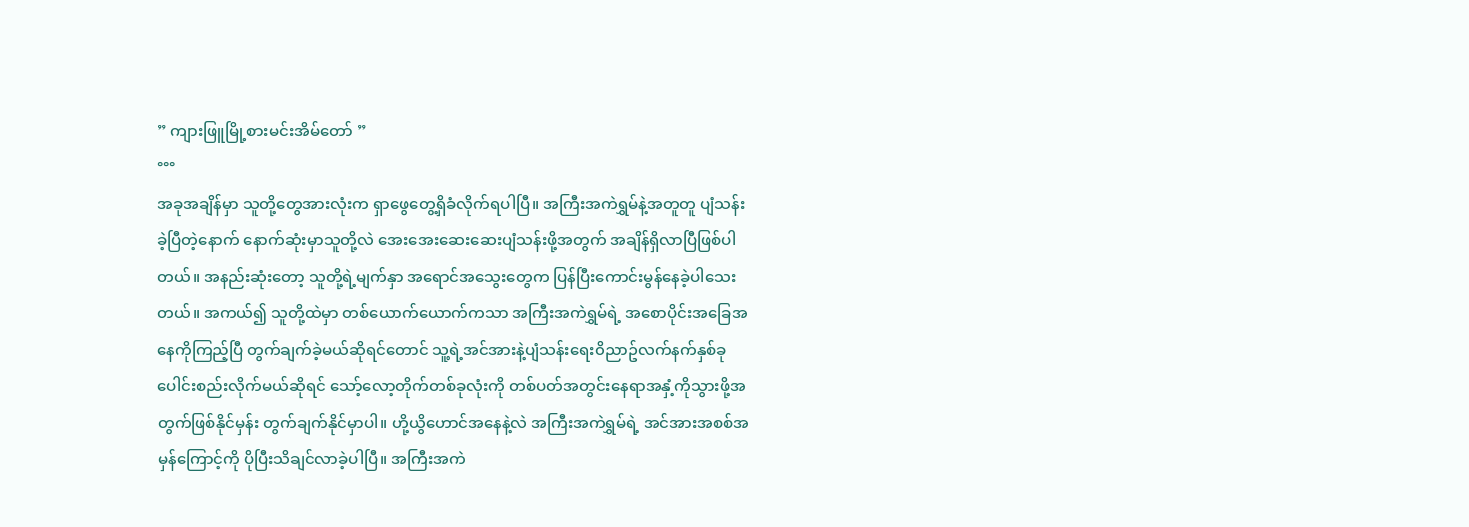” ကျားဖြူမြို့စားမင်းအိမ်တော် ”
°°°
အခုအချိန်မှာ သူတို့တွေအားလုံးက ရှာဖွေတွေ့ရှိခံလိုက်ရပါပြီ။ အကြီးအကဲရွှမ်နဲ့အတူတူ ပျံသန်းခဲ့ပြီတဲ့နောက် နောက်ဆုံးမှာသူတို့လဲ အေးအေးဆေးဆေးပျံသန်းဖို့အတွက် အချိန်ရှိလာပြီဖြစ်ပါတယ်။ အနည်းဆုံးတော့ သူတို့ရဲ့မျက်နှာ အရောင်အသွေးတွေက ပြန်ပြီးကောင်းမွန်နေခဲ့ပါသေးတယ်။ အကယ်၍ သူတို့ထဲမှာ တစ်ယောက်ယောက်ကသာ အကြီးအကဲရွှမ်ရဲ့ အစောပိုင်းအခြေအနေကိုကြည့်ပြီ တွက်ချက်ခဲ့မယ်ဆိုရင်တောင် သူ့ရဲ့အင်အားနဲ့ပျံသန်းရေး၀ိညာဥ်လက်နက်နှစ်ခုပေါင်းစည်းလိုက်မယ်ဆိုရင် သော့်လော့တိုက်တစ်ခုလုံးကို တစ်ပတ်အတွင်းနေရာအနှံ့ကိုသွားဖို့အတွက်ဖြစ်နိုင်မှန်း တွက်ချက်နိုင်မှာပါ။ ဟို့ယွိဟောင်အနေနဲ့လဲ အကြီးအကဲရွှမ်ရဲ့ အင်အားအစစ်အမှန်ကြောင့်ကို ပိုပြီးသိချင်လာခဲ့ပါပြီ။ အကြီးအကဲ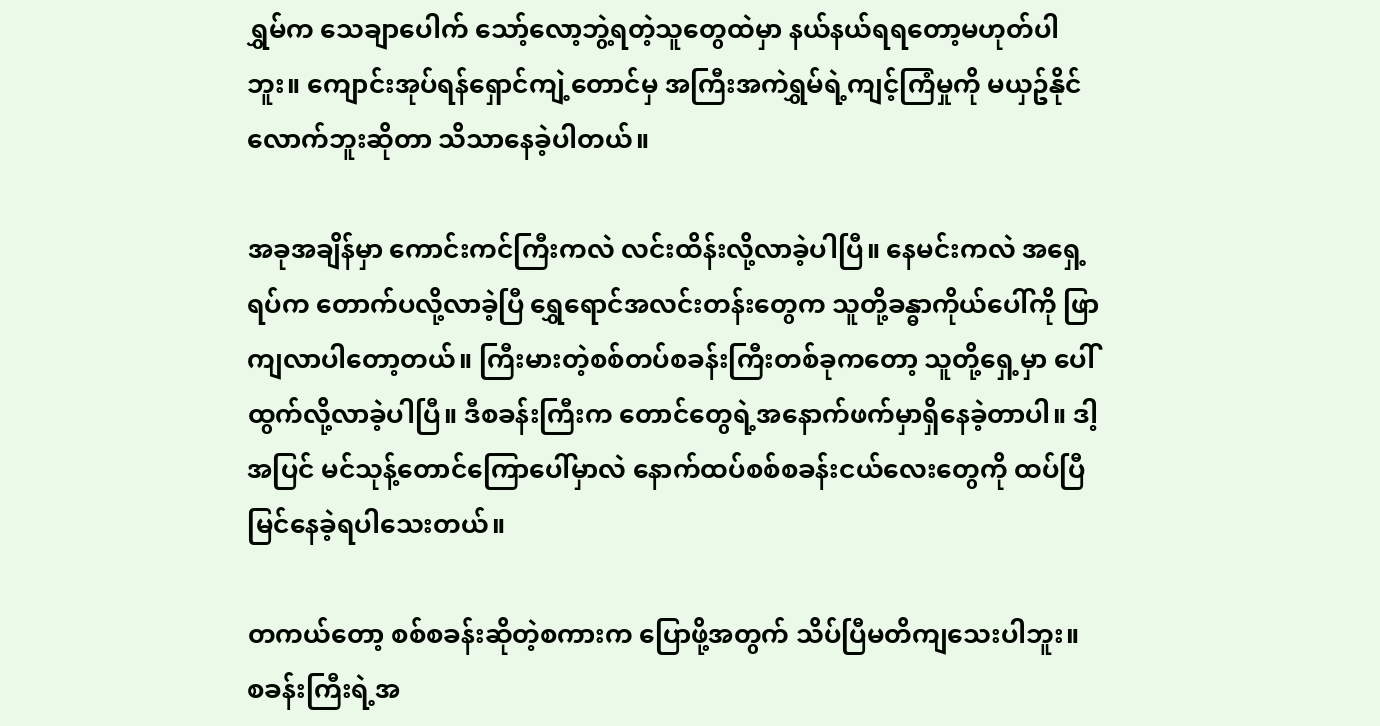ရွှမ်က သေချာပေါက် သော့်လော့ဘွဲ့ရတဲ့သူတွေထဲမှာ နယ်နယ်ရရတော့မဟုတ်ပါဘူး။ ကျောင်းအုပ်ရန်ရှောင်ကျဲ့တောင်မှ အကြီးအကဲရွှမ်ရဲ့ကျင့်ကြံမှုကို မယှဥ်နိုင်လောက်ဘူးဆိုတာ သိသာနေခဲ့ပါတယ်။

အခုအချိန်မှာ ကောင်းကင်ကြီးကလဲ လင်းထိန်းလို့လာခဲ့ပါပြီ။ နေမင်းကလဲ အရှေ့ရပ်က တောက်ပလို့လာခဲ့ပြီ ရွှေရောင်အလင်းတန်းတွေက သူတို့ခန္ဓာကိုယ်ပေါ်ကို ဖြာကျလာပါတော့တယ်။ ကြီးမားတဲ့စစ်တပ်စခန်းကြီးတစ်ခုကတော့ သူတို့ရှေ့မှာ ပေါ်ထွက်လို့လာခဲ့ပါပြီ။ ဒီစခန်းကြီးက တောင်တွေရဲ့အနောက်ဖက်မှာရှိနေခဲ့တာပါ။ ဒါ့အပြင် မင်သုန့်တောင်ကြောပေါ်မှာလဲ နောက်ထပ်စစ်စခန်းငယ်လေးတွေကို ထပ်ပြီမြင်နေခဲ့ရပါသေးတယ်။

တကယ်တော့ စစ်စခန်းဆိုတဲ့စကားက ပြောဖို့အတွက် သိပ်ပြီမတိကျသေးပါဘူး။ စခန်းကြီးရဲ့အ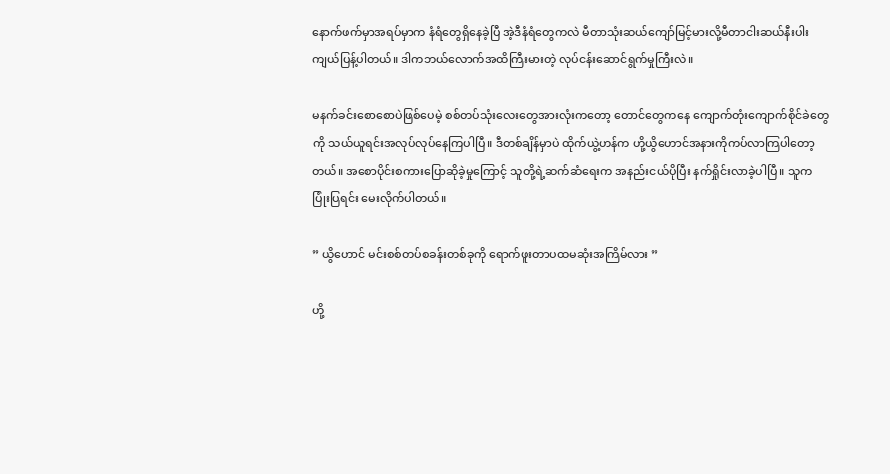နောက်ဖက်မှာအရပ်မှာက နံရံတွေရှိနေခဲ့ပြီ အဲ့ဒီနံရံတွေကလဲ မီတာသုံးဆယ်ကျော်မြင့်မားလို့မီတာငါးဆယ်နီးပါးကျယ်ပြန့်ပါတယ်။ ဒါကဘယ်လောက်အထိကြီးမားတဲ့ လုပ်ငန်းဆောင်ရွက်မှုကြီးလဲ။

မနက်ခင်းစောစောပဲဖြစ်ပေမဲ့ စစ်တပ်သုံးလေးတွေအားလုံးကတော့ တောင်တွေကနေ ကျောက်တုံးကျောက်စိုင်ခဲတွေကို သယ်ယူရင်းအလုပ်လုပ်နေကြပါပြီ။ ဒီတစ်ချိန်မှာပဲ ထိုက်ယွဲ့ဟန်က ဟို့ယွိဟောင်အနားကိုကပ်လာကြပါတော့တယ်။ အစောပိုင်းစကားပြောဆိုခဲ့မှုကြောင့် သူတို့ရဲ့ဆက်ဆံရေးက အနည်းငယ်ပိုပြီး နက်ရှိုင်းလာခဲ့ပါပြီ။ သူကပြုံးပြရင်း မေးလိုက်ပါတယ်။

” ယွိဟောင် မင်းစစ်တပ်စခန်းတစ်ခုကို ရောက်ဖူးတာပထမဆုံးအကြိမ်လား ”

ဟို့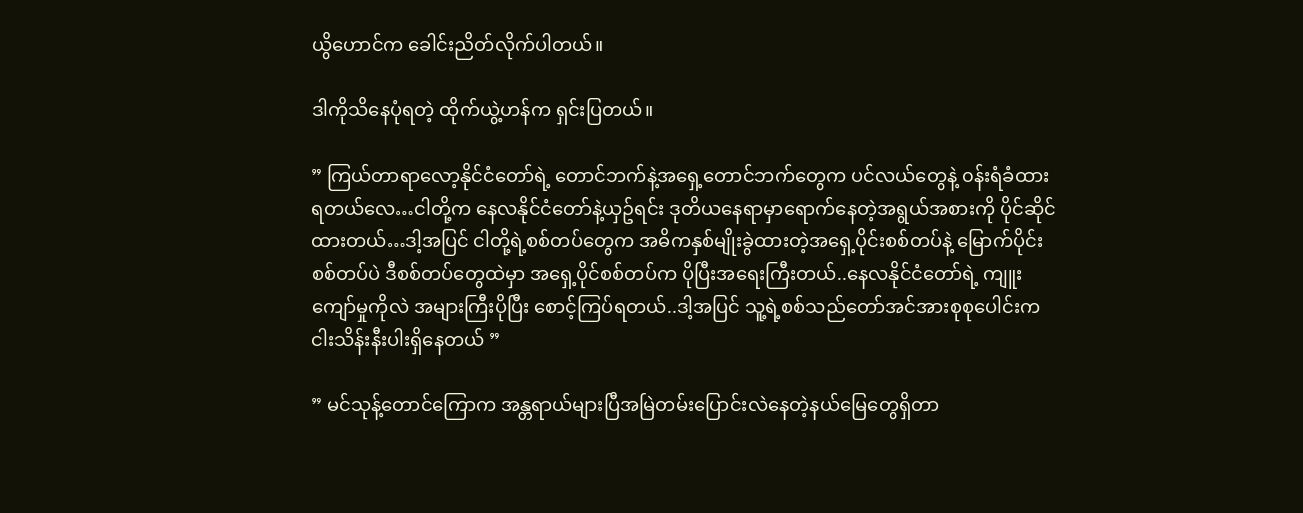ယွိဟောင်က ခေါင်းညိတ်လိုက်ပါတယ်။

ဒါကိုသိနေပုံရတဲ့ ထိုက်ယွဲ့ဟန်က ရှင်းပြတယ်။

” ကြယ်တာရာလော့နိုင်ငံတော်ရဲ့ တောင်ဘက်နဲ့အရှေ့တောင်ဘက်တွေက ပင်လယ်တွေနဲ့ ၀န်းရံခံထားရတယ်လေ…ငါတို့က နေလနိုင်ငံတော်နဲ့ယှဥ်ရင်း ဒုတိယနေရာမှာရောက်နေတဲ့အရွယ်အစားကို ပိုင်ဆိုင်ထားတယ်…ဒါ့အပြင် ငါတို့ရဲ့စစ်တပ်တွေက အဓိကနှစ်မျိုးခွဲထားတဲ့အရှေ့ပိုင်းစစ်တပ်နဲ့ မြောက်ပိုင်းစစ်တပ်ပဲ ဒီစစ်တပ်တွေထဲမှာ အရှေ့ပိုင်စစ်တပ်က ပိုပြီးအရေးကြီးတယ်..နေလနိုင်ငံတော်ရဲ့ ကျူးကျော်မှုကိုလဲ အများကြီးပိုပြီး စောင့်ကြပ်ရတယ်..ဒါ့အပြင် သူ့ရဲ့စစ်သည်တော်အင်အားစုစုပေါင်းက ငါးသိန်းနီးပါးရှိနေတယ် ”

” မင်သုန့်တောင်ကြောက အန္တရာယ်များပြီအမြဲတမ်းပြောင်းလဲနေတဲ့နယ်မြေတွေရှိတာ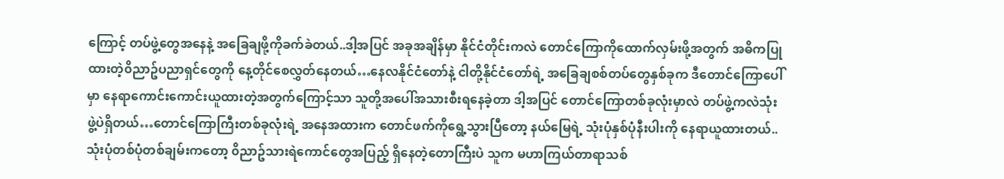ကြောင့် တပ်ဖွဲ့တွေအနေနဲ့ အခြေချဖို့ကိုခက်ခဲတယ်..ဒါ့အပြင် အခုအချိန်မှာ နိုင်ငံတိုင်းကလဲ တောင်ကြောကိုထောက်လှမ်းဖို့အတွက် အဓိကပြုထားတဲ့၀ိညာဥ်ပညာရှင်တွေကို နေ့တိုင်စေလွှတ်နေတယ်…နေလနိုင်ငံတော်နဲ့ ငါတို့နိုင်ငံတော်ရဲ့ အခြေချစစ်တပ်တွေနှစ်ခုက ဒီတောင်ကြောပေါ်မှာ နေရာကောင်းကောင်းယူထားတဲ့အတွက်ကြောင့်သာ သူတို့အပေါ်အသားစီးရနေခဲ့တာ ဒါ့အပြင် တောင်ကြောတစ်ခုလုံးမှာလဲ တပ်ဖွဲ့ကလဲသုံးဖွဲ့ပဲရှိတယ်…တောင်ကြောကြီးတစ်ခုလုံးရဲ့ အနေအထားက တောင်ဖက်ကိုရွေ့သွားပြီတော့ နယ်မြေရဲ့ သုံးပုံနှစ်ပုံနီးပါးကို နေရာယူထားတယ်..သုံးပုံတစ်ပုံတစ်ချမ်းကတော့ ၀ိညာဥ်သားရဲကောင်တွေအပြည့် ရှိနေတဲ့တောကြီးပဲ သူက မဟာကြယ်တာရာသစ်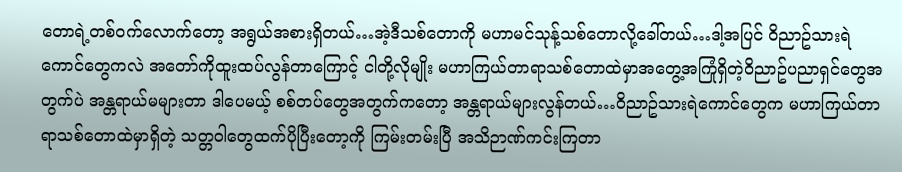တောရဲ့တစ်၀က်လောက်တော့ အရွယ်အစားရှိတယ်…အဲ့ဒီသစ်တောကို မဟာမင်သုန့်သစ်တောလို့ခေါ်တယ်…ဒါ့အပြင် ၀ိညာဥ်သားရဲကောင်တွေကလဲ အတော်ကိုထူးထပ်လွန်တာကြောင့် ငါတို့လိုမျိုး မဟာကြယ်တာရာသစ်တောထဲမှာအတွေ့အကြုံရှိတဲ့၀ိညာဥ်ပညာရှင်တွေအတွက်ပဲ အန္တရာယ်မများတာ ဒါပေမယ့် စစ်တပ်တွေအတွက်ကတော့ အန္တရာယ်များလွန်တယ်…၀ိညာဥ်သားရဲကောင်တွေက မဟာကြယ်တာရာသစ်တောထဲမှာရှိတဲ့ သတ္တ၀ါတွေထက်ပိုပြီးတော့ကို ကြမ်းတမ်းပြီ အသိဉာဏ်ကင်းကြတာ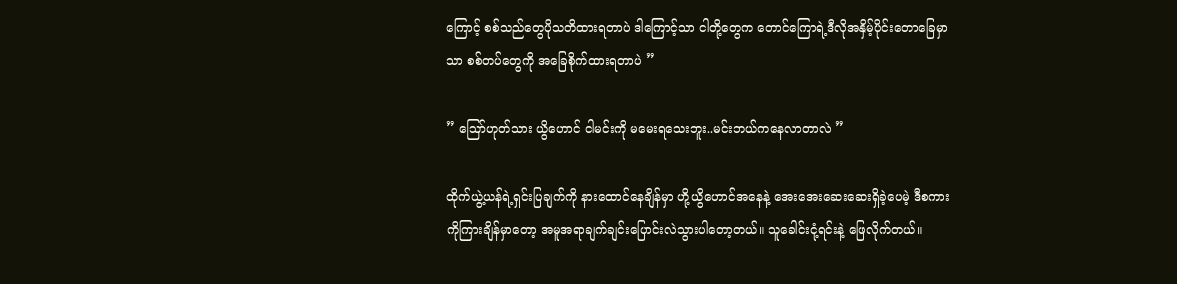ကြောင့် စစ်သည်တွေပိုသတိထားရတာပဲ ဒါကြောင့်သာ ငါတို့တွေက တောင်ကြောရဲ့ဒီလိုအနှိမ့်ပိုင်းတောခြေမှာသာ စစ်တပ်တွေကို အခြေစိုက်ထားရတာပဲ ”

” ဪဟုတ်သား ယွိဟောင် ငါမင်းကို မမေးရသေးဘူး..မင်းဘယ်ကနေလာတာလဲ ”

ထိုက်ယွဲ့ယန်ရဲ့ရှင်းပြချက်ကို နားထောင်နေချိန်မှာ ဟို့ယွိဟောင်အနေနဲ့ အေးအေးဆေးဆေးရှိခဲ့ပေမဲ့ ဒီစကားကိုကြားချိန်မှာတော့ အမူအရာချက်ချင်းပြောင်းလဲသွားပါတော့တယ်။ သူခေါင်းငုံ့ရင်းနဲ့ ဖြေလိုက်တယ်။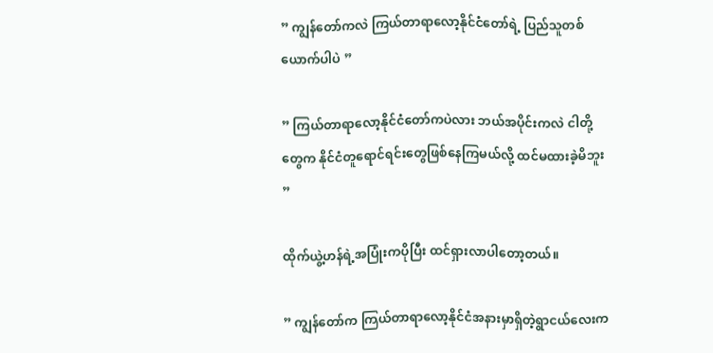” ကျွန်တော်ကလဲ ကြယ်တာရာလော့နိုင်ငံတော်ရဲ့ ပြည်သူတစ်ယောက်ပါပဲ ”

” ကြယ်တာရာလော့နိုင်ငံတော်ကပဲလား ဘယ်အပိုင်းကလဲ ငါတို့တွေက နိုင်ငံတူရောင်ရင်းတွေဖြစ်နေကြမယ်လို့ ထင်မထားခဲ့မိဘူး ”

ထိုက်ယွဲ့ဟန်ရဲ့အပြုံးကပိုပြီး ထင်ရှားလာပါတော့တယ်။

” ကျွန်တော်က ကြယ်တာရာလော့နိုင်ငံအနားမှာရှိတဲ့ရွာငယ်လေးက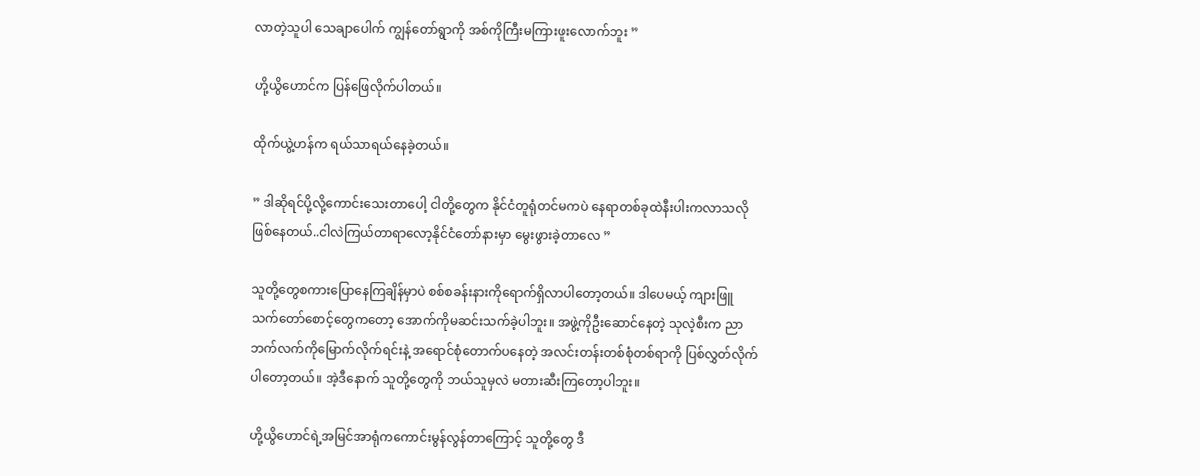လာတဲ့သူပါ သေချာပေါက် ကျွန်တော်ရွာကို အစ်ကိုကြီးမကြားဖူးလောက်ဘူး ”

ဟို့ယွိဟောင်က ပြန်ဖြေလိုက်ပါတယ်။

ထိုက်ယွဲ့ဟန်က ရယ်သာရယ်နေခဲ့တယ်။

” ဒါဆိုရင်ပို့လို့ကောင်းသေးတာပေါ့ ငါတို့တွေက နိုင်ငံတူရုံတင်မကပဲ နေရာတစ်ခုထဲနီးပါးကလာသလိုဖြစ်နေတယ်..ငါလဲကြယ်တာရာလော့နိုင်ငံတော်နားမှာ မွေးဖွားခဲ့တာလေ ”

သူတို့တွေစကားပြောနေကြချိန်မှာပဲ စစ်စခန်းနားကိုရောက်ရှိလာပါတော့တယ်။ ဒါပေမယ့် ကျားဖြူသက်တော်စောင့်တွေကတော့ အောက်ကိုမဆင်းသက်ခဲ့ပါဘူး။ အဖွဲ့ကိုဦးဆောင်နေတဲ့ သုလဲ့စီးက ညာဘက်လက်ကိုမြောက်လိုက်ရင်းနဲ့ အရောင်စုံတောက်ပနေတဲ့ အလင်းတန်းတစ်စုံတစ်ရာကို ပြစ်လွှတ်လိုက်ပါတော့တယ်။ အဲ့ဒီနောက် သူတို့တွေကို ဘယ်သူမှလဲ မတားဆီးကြတော့ပါဘူး။

ဟို့ယွိဟောင်ရဲ့အမြင်အာရုံကကောင်းမွန်လွန်တာကြောင့် သူတို့တွေ ဒီ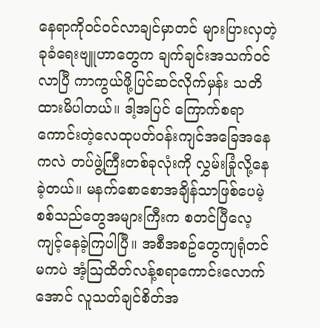နေရာကို၀င်၀င်လာချင်မှာတင် များပြားလှတဲ့ခုခံရေးဗျူဟာတွေက ချက်ချင်းအသက်၀င်လာပြီ ကာကွယ်ဖို့ပြင်ဆင်လိုက်မှန်း သတိထားမိပါတယ်။ ဒါ့အပြင် ကြောက်စရာကောင်းတဲ့လေထုပတ်၀န်းကျင်အခြေအနေကလဲ တပ်ဖွဲ့ကြီးတစ်ခုလုံးကို လွှမ်းခြုံလို့နေခဲ့တယ်။ မနက်စောစောအချိန်သာဖြစ်ပေမဲ့ စစ်သည်တွေအများကြီးက စတင်ပြီလေ့ကျင့်နေခဲ့ကြပါပြီ။ အစီအစဥ်တွေကျရုံတင်မကပဲ အံ့ဩထိတ်လန့်စရာကောင်းလောက်အောင် လူသတ်ချင်စိတ်အ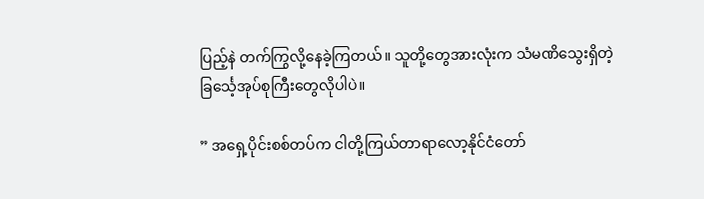ပြည့်နဲ တက်ကြွလို့နေခဲ့ကြတယ်။ သူတို့တွေအားလုံးက သံမဏိသွေးရှိတဲ့ ခြင်္သေ့အုပ်စုကြီးတွေလိုပါပဲ။

” အရှေ့ပိုင်းစစ်တပ်က ငါတို့ကြယ်တာရာလော့နိုင်ငံတော်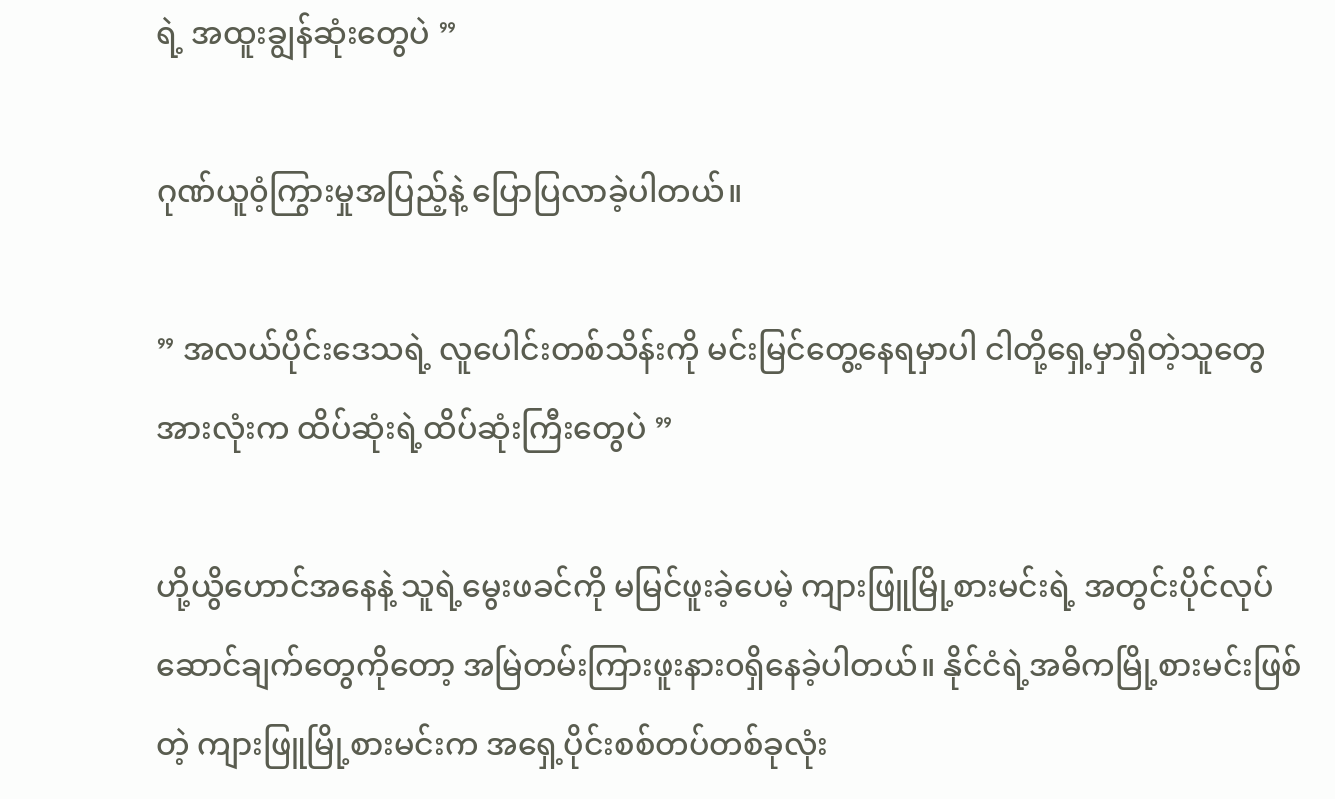ရဲ့ အထူးချွန်ဆုံးတွေပဲ ”

ဂုဏ်ယူ၀ံ့ကြွားမှုအပြည့်နဲ့ ပြောပြလာခဲ့ပါတယ်။

” အလယ်ပိုင်းဒေသရဲ့ လူပေါင်းတစ်သိန်းကို မင်းမြင်တွေ့နေရမှာပါ ငါတို့ရှေ့မှာရှိတဲ့သူတွေအားလုံးက ထိပ်ဆုံးရဲ့ထိပ်ဆုံးကြီးတွေပဲ ”

ဟို့ယွိဟောင်အနေနဲ့ သူရဲ့မွေးဖခင်ကို မမြင်ဖူးခဲ့ပေမဲ့ ကျားဖြူမြို့စားမင်းရဲ့ အတွင်းပိုင်လုပ်ဆောင်ချက်တွေကိုတော့ အမြဲတမ်းကြားဖူးနား၀ရှိနေခဲ့ပါတယ်။ နိုင်ငံရဲ့အဓိကမြို့စားမင်းဖြစ်တဲ့ ကျားဖြူမြို့စားမင်းက အရှေ့ပိုင်းစစ်တပ်တစ်ခုလုံး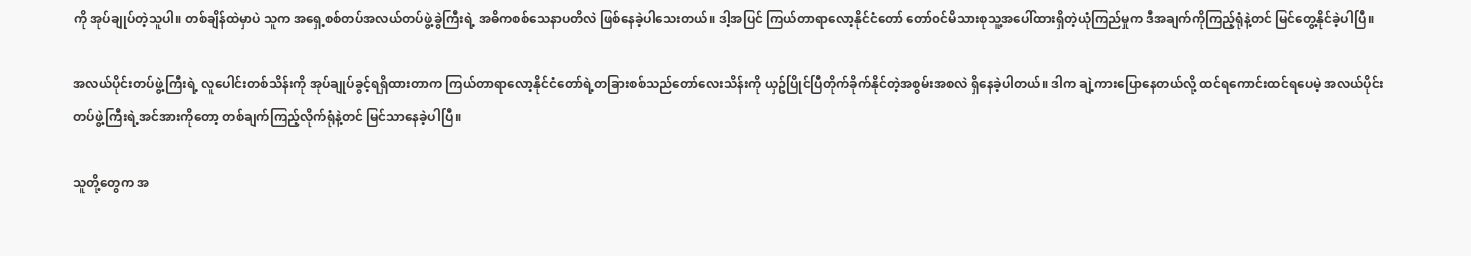ကို အုပ်ချုပ်တဲ့သူပါ။ တစ်ချိန်ထဲမှာပဲ သူက အရှေ့စစ်တပ်အလယ်တပ်ဖွဲ့ခွဲကြီးရဲ့ အဓိကစစ်သေနာပတိလဲ ဖြစ်နေခဲ့ပါသေးတယ်။ ဒါ့အပြင် ကြယ်တာရာလော့နိုင်ငံတော် တော်၀င်မိသားစုသူ့အပေါ်ထားရှိတဲ့ယုံကြည်မှုက ဒီအချက်ကိုကြည့်ရုံနဲ့တင် မြင်တွေ့နိုင်ခဲ့ပါပြီ။

အလယ်ပိုင်းတပ်ဖွဲ့ကြီးရဲ့ လူပေါင်းတစ်သိန်းကို အုပ်ချုပ်ခွင့်ရရှိထားတာက ကြယ်တာရာလော့နိုင်ငံတော်ရဲ့တခြားစစ်သည်တော်လေးသိန်းကို ယှဥ်ပြိုင်ပြီတိုက်ခိုက်နိုင်တဲ့အစွမ်းအစလဲ ရှိနေခဲ့ပါတယ်။ ဒါက ချဲ့ကားပြောနေတယ်လို့ ထင်ရကောင်းထင်ရပေမဲ့ အလယ်ပိုင်းတပ်ဖွဲ့ကြီးရဲ့အင်အားကိုတော့ တစ်ချက်ကြည့်လိုက်ရုံနဲ့တင် မြင်သာနေခဲ့ပါပြီ။

သူတို့တွေက အ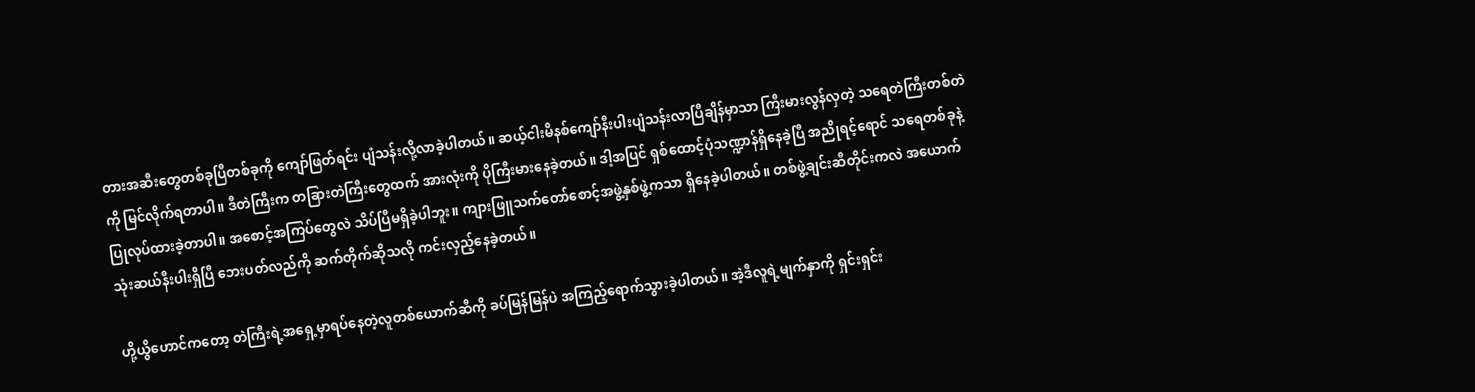တားအဆီးတွေတစ်ခုပြီတစ်ခုကို ကျော်ဖြတ်ရင်း ပျံသန်းလို့လာခဲ့ပါတယ်။ ဆယ့်ငါးမိနစ်ကျော်နီးပါးပျံသန်းလာပြီချိန်မှာသာ ကြီးမားလွန်လှတဲ့ သရေတဲကြီးတစ်တဲကို မြင်လိုက်ရတာပါ။ ဒီတဲကြီးက တခြားတဲကြီးတွေထက် အားလုံးကို ပိုကြီးမားနေခဲ့တယ်။ ဒါ့အပြင် ရှစ်ထောင့်ပုံသဏ္ဍာန်ရှိနေခဲ့ပြီ အညိုရင့်ရောင် သရေတစ်ခုနဲ့ပြုလုပ်ထားခဲ့တာပါ။ အစောင့်အကြပ်တွေလဲ သိပ်ပြီမရှိခဲ့ပါဘူး။ ကျားဖြူသက်တော်စောင့်အဖွဲ့နှစ်ဖွဲ့ကသာ ရှိနေခဲ့ပါတယ်။ တစ်ဖွဲ့ချင်းဆီတိုင်းကလဲ အယောက်သုံးဆယ်နီးပါးရှိပြီ ဘေးပတ်လည်ကို ဆက်တိုက်ဆိုသလို ကင်းလှည့်နေခဲ့တယ်။

ဟို့ယွိဟောင်ကတော့ တဲကြီးရဲ့အရှေ့မှာရပ်နေတဲ့လူတစ်ယောက်ဆီကို ခပ်မြန်မြန်ပဲ အကြည့်ရောက်သွားခဲ့ပါတယ်။ အဲ့ဒီလူရဲ့မျက်နှာကို ရှင်းရှင်း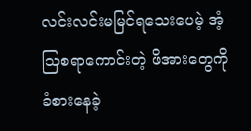လင်းလင်းမမြင်ရသေးပေမဲ့ အံ့ဩစရာကောင်းတဲ့ ဖိအားတွေကိုခံစားနေခဲ့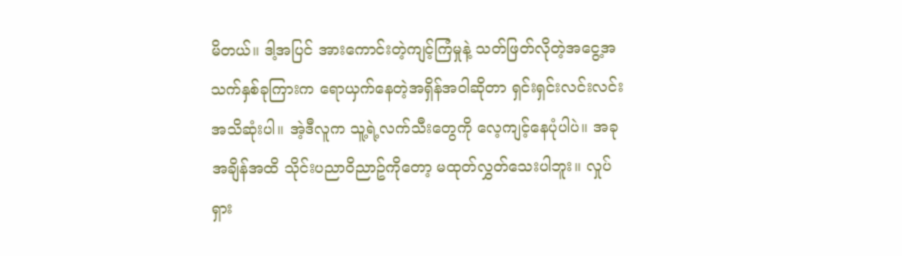မိတယ်။ ဒါ့အပြင် အားကောင်းတဲ့ကျင့်ကြံမှုနဲ့ သတ်ဖြတ်လိုတဲ့အငွေ့အသက်နှစ်ခုကြားက ရောယှက်နေတဲ့အရှိန်အ၀ါဆိုတာ ရှင်းရှင်းလင်းလင်းအသိဆုံးပါ။ အဲ့ဒီလူက သူ့ရဲ့လက်သီးတွေကို လေ့ကျင့်နေပုံပါပဲ။ အခုအချိန်အထိ သိုင်းပညာ၀ိညာဥ်ကိုတော့ မထုတ်လွှတ်သေးပါဘူး။ လှုပ်ရှား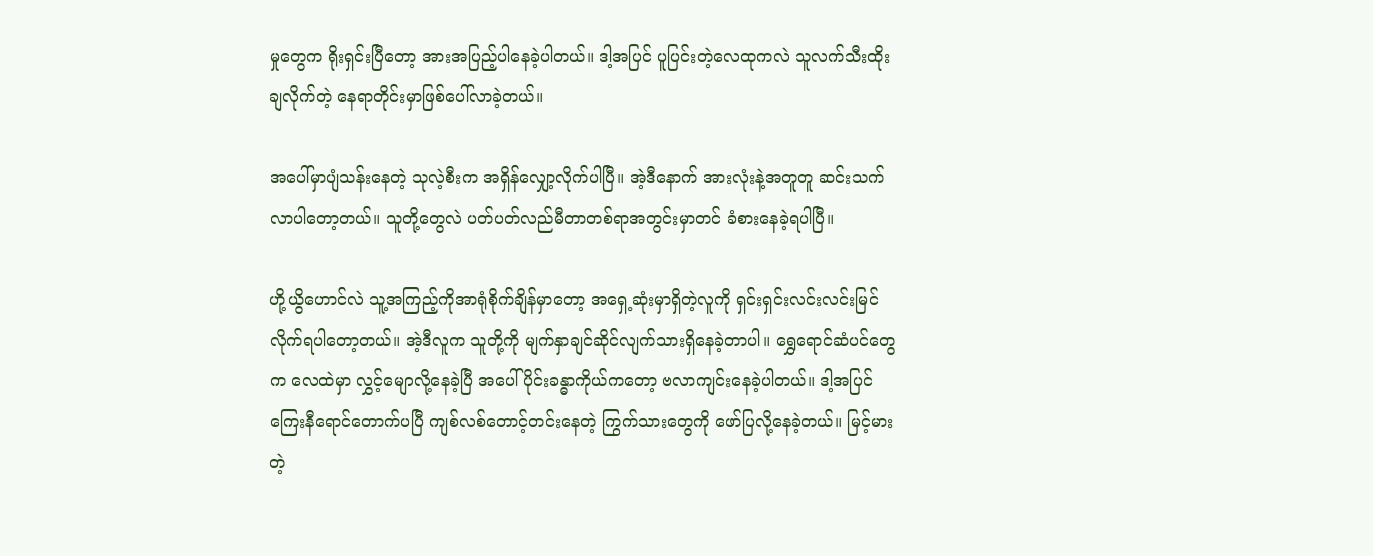မှုတွေက ရိုးရှင်းပြီတော့ အားအပြည့်ပါနေခဲ့ပါတယ်။ ဒါ့အပြင် ပူပြင်းတဲ့လေထုကလဲ သူလက်သီးထိုးချလိုက်တဲ့ နေရာတိုင်းမှာဖြစ်ပေါ်လာခဲ့တယ်။

အပေါ်မှာပျံသန်းနေတဲ့ သုလဲ့စီးက အရှိန်လျှော့လိုက်ပါပြီ။ အဲ့ဒီနောက် အားလုံးနဲ့အတူတူ ဆင်းသက်လာပါတော့တယ်။ သူတို့တွေလဲ ပတ်ပတ်လည်မီတာတစ်ရာအတွင်းမှာတင် ခံစားနေခဲ့ရပါပြီ။

ဟို့ယွိဟောင်လဲ သူ့အကြည့်ကိုအာရုံစိုက်ချိန်မှာတော့ အရှေ့ဆုံးမှာရှိတဲ့လူကို ရှင်းရှင်းလင်းလင်းမြင်လိုက်ရပါတော့တယ်။ အဲ့ဒီလူက သူတို့ကို မျက်နှာချင်ဆိုင်လျက်သားရှိနေခဲ့တာပါ။ ရွှေရောင်ဆံပင်တွေက လေထဲမှာ လွှင့်မျောလို့နေခဲ့ပြီ အပေါ်ပိုင်းခန္ဓာကိုယ်ကတော့ ဗလာကျင်းနေခဲ့ပါတယ်။ ဒါ့အပြင် ကြေးနီရောင်တောက်ပပြီ ကျစ်လစ်တောင့်တင်းနေတဲ့ ကြွက်သားတွေကို ဖော်ပြလို့နေခဲ့တယ်။ မြင့်မားတဲ့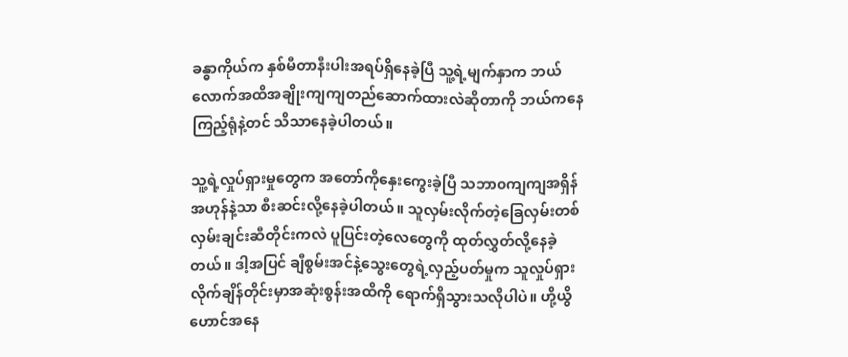ခန္ဓာကိုယ်က နှစ်မီတာနီးပါးအရပ်ရှိနေခဲ့ပြီ သူ့ရဲ့မျက်နှာက ဘယ်လောက်အထိအချိုးကျကျတည်ဆောက်ထားလဲဆိုတာကို ဘယ်ကနေကြည့်ရုံနဲ့တင် သိသာနေခဲ့ပါတယ်။

သူ့ရဲ့လှုပ်ရှားမှုတွေက အတော်ကိုနှေးကွေးခဲ့ပြီ သဘာ၀ကျကျအရှိန်အဟုန်နဲ့သာ စီးဆင်းလို့နေခဲ့ပါတယ်။ သူလှမ်းလိုက်တဲ့ခြေလှမ်းတစ်လှမ်းချင်းဆီတိုင်းကလဲ ပူပြင်းတဲ့လေတွေကို ထုတ်လွှတ်လို့နေခဲ့တယ်။ ဒါ့အပြင် ချီစွမ်းအင်နဲ့သွေးတွေရဲ့လှည့်ပတ်မှုက သူလှုပ်ရှားလိုက်ချိန်တိုင်းမှာအဆုံးစွန်းအထိကို ရောက်ရှိသွားသလိုပါပဲ။ ဟို့ယွိဟောင်အနေ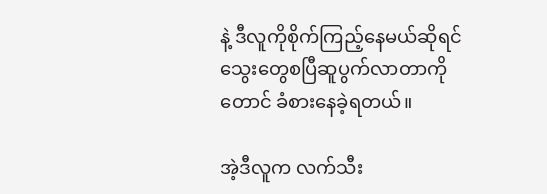နဲ့ ဒီလူကိုစိုက်ကြည့်နေမယ်ဆိုရင် သွေးတွေစပြီဆူပွက်လာတာကိုတောင် ခံစားနေခဲ့ရတယ်။

အဲ့ဒီလူက လက်သီး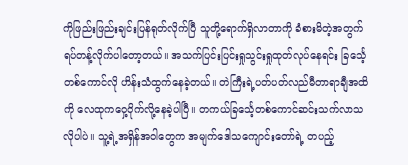ကိုဖြည်းဖြည်းချင်းပြန်ရုတ်လိုက်ပြီ သူတို့ရောက်ရှိလာတာကို ခံစားမိတဲ့အတွက် ရပ်တန့်လိုက်ပါတော့တယ်။ အသက်ပြင်းပြင်းရှုသွင်းရှုထုတ်လုပ်နေရင်း ခြင်္သေ့တစ်ကောင်လို ဟိန်းသံထွက်နေခဲ့တယ်။ တဲကြီးရဲ့ပတ်ပတ်လည်မီတာရာချီအထိကို လေထုကဝှေ့၀ိုက်လို့နေခဲ့ပါပြီ။ တကယ်ခြင်္သေ့တစ်ကောင်ဆင်းသက်လာသလိုပါပဲ။ သူ့ရဲ့အရှိန်အ၀ါတွေက အမျက်ဒေါသကျောင်းတော်ရဲ့ တပည့်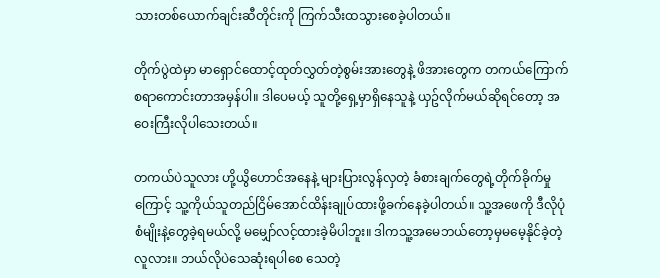သားတစ်ယောက်ချင်းဆီတိုင်းကို ကြက်သီးထသွားစေခဲ့ပါတယ်။

တိုက်ပွဲထဲမှာ မာရှောင်ထောင့်ထုတ်လွှတ်တဲ့စွမ်းအားတွေနဲ့ ဖိအားတွေက တကယ်ကြောက်စရာကောင်းတာအမှန်ပါ။ ဒါပေမယ့် သူတို့ရှေ့မှာရှိနေသူနဲ့ ယှဥ်လိုက်မယ်ဆိုရင်တော့ အဝေးကြီးလိုပါသေးတယ်။

တကယ်ပဲသူလား ဟို့ယွိဟောင်အနေနဲ့ များပြားလွန်လှတဲ့ ခံစားချက်တွေရဲ့တိုက်ခိုက်မှုကြောင့် သူ့ကိုယ်သူတည်ငြိမ်အောင်ထိန်းချုပ်ထားဖို့ခက်နေခဲ့ပါတယ်။ သူ့အဖေကို ဒီလိုပုံစံမျိုးနဲ့တွေခဲ့ရမယ်လို့ မမျှော်လင့်ထားခဲ့မိပါဘူး။ ဒါကသူ့အမေဘယ်တော့မှမမေ့နိုင်ခဲ့တဲ့လူလား။ ဘယ်လိုပဲသေဆုံးရပါစေ သေတဲ့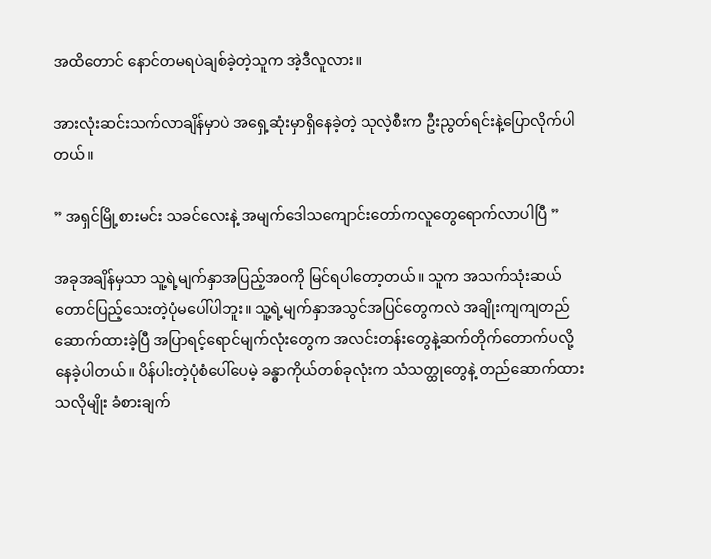အထိတောင် နောင်တမရပဲချစ်ခဲ့တဲ့သူက အဲ့ဒီလူလား။

အားလုံးဆင်းသက်လာချိန်မှာပဲ အရှေ့ဆုံးမှာရှိနေခဲ့တဲ့ သုလဲ့စီးက ဦးညွတ်ရင်းနဲ့ပြောလိုက်ပါတယ်။

” အရှင်မြို့စားမင်း သခင်လေးနဲ့ အမျက်ဒေါသကျောင်းတော်ကလူတွေရောက်လာပါပြီ ”

အခုအချိန်မှသာ သူ့ရဲ့မျက်နှာအပြည့်အ၀ကို မြင်ရပါတော့တယ်။ သူက အသက်သုံးဆယ်တောင်ပြည့်သေးတဲ့ပုံမပေါ်ပါဘူး။ သူ့ရဲ့မျက်နှာအသွင်အပြင်တွေကလဲ အချိုးကျကျတည်ဆောက်ထားခဲ့ပြီ အပြာရင့်ရောင်မျက်လုံးတွေက အလင်းတန်းတွေနဲ့ဆက်တိုက်တောက်ပလို့နေခဲ့ပါတယ်။ ပိန်ပါးတဲ့ပုံစံပေါ်ပေမဲ့ ခန္ဓာကိုယ်တစ်ခုလုံးက သံသတ္ထုတွေနဲ့ တည်ဆောက်ထားသလိုမျိုး ခံစားချက်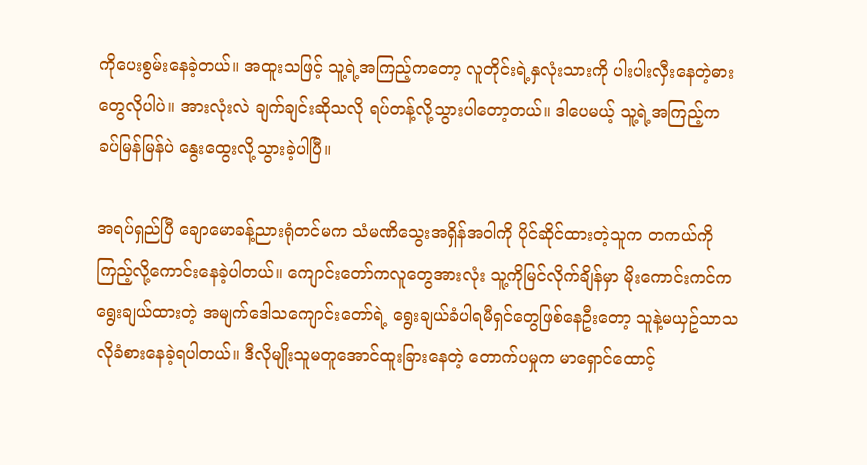ကိုပေးစွမ်းနေခဲ့တယ်။ အထူးသဖြင့် သူ့ရဲ့အကြည့်ကတော့ လူတိုင်းရဲ့နှလုံးသားကို ပါးပါးလှီးနေတဲ့ဓားတွေလိုပါပဲ။ အားလုံးလဲ ချက်ချင်းဆိုသလို ရပ်တန့်လို့သွားပါတော့တယ်။ ဒါပေမယ့် သူ့ရဲ့အကြည့်က ခပ်မြန်မြန်ပဲ နွေးထွေးလို့သွားခဲ့ပါပြီ။

အရပ်ရှည်ပြီ ချောမောခန့်ညားရုံတင်မက သံမဏိသွေးအရှိန်အ၀ါကို ပိုင်ဆိုင်ထားတဲ့သူက တကယ်ကိုကြည့်လို့ကောင်းနေခဲ့ပါတယ်။ ကျောင်းတော်ကလူတွေအားလုံး သူ့ကိုမြင်လိုက်ချိန်မှာ မိုးကောင်းကင်က ရွေးချယ်ထားတဲ့ အမျက်ဒေါသကျောင်းတော်ရဲ့ ရွေးချယ်ခံပါရမီရှင်တွေဖြစ်နေဦးတော့ သူနဲ့မယှဥ်သာသလိုခံစားနေခဲ့ရပါတယ်။ ဒီလိုမျိုးသူမတူအောင်ထူးခြားနေတဲ့ တောက်ပမှုက မာရှောင်ထောင့်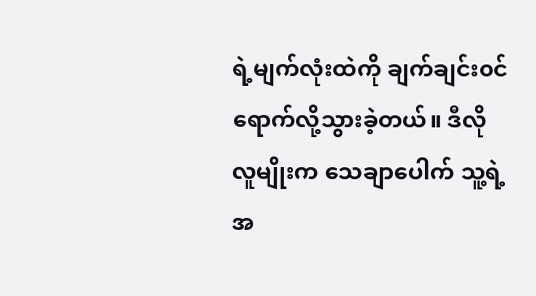ရဲ့မျက်လုံးထဲကို ချက်ချင်း၀င်ရောက်လို့သွားခဲ့တယ်။ ဒီလိုလူမျိုးက သေချာပေါက် သူ့ရဲ့အ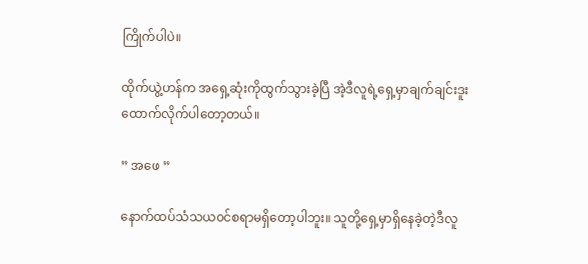ကြိုက်ပါပဲ။

ထိုက်ယွဲ့ဟန်က အရှေ့ဆုံးကိုထွက်သွားခဲ့ပြီ အဲ့ဒီလူရဲ့ရှေ့မှာချက်ချင်းဒူးထောက်လိုက်ပါတော့တယ်။

” အဖေ ”

နောက်ထပ်သံသယ၀င်စရာမရှိတော့ပါဘူး။ သူတို့ရှေ့မှာရှိနေခဲ့တဲ့ဒီလူ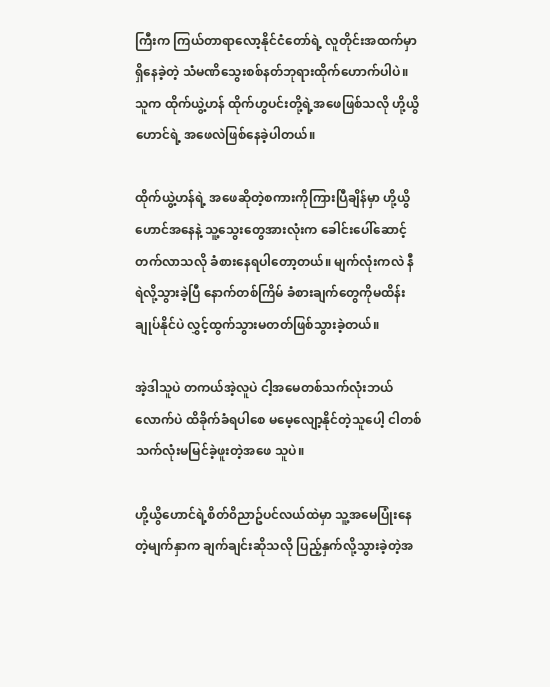ကြီးက ကြယ်တာရာလော့နိုင်ငံတော်ရဲ့ လူတိုင်းအထက်မှာရှိနေခဲ့တဲ့ သံမဏိသွေးစစ်နတ်ဘုရားထိုက်ဟောက်ပါပဲ။ သူက ထိုက်ယွဲ့ဟန် ထိုက်ဟွပင်းတို့ရဲ့အဖေဖြစ်သလို ဟို့ယွိဟောင်ရဲ့ အဖေလဲဖြစ်နေခဲ့ပါတယ်။

ထိုက်ယွဲ့ဟန်ရဲ့ အဖေဆိုတဲ့စကားကိုကြားပြီချိန်မှာ ဟို့ယွိဟောင်အနေနဲ့ သူ့သွေးတွေအားလုံးက ခေါင်းပေါ်ဆောင့်တက်လာသလို ခံစားနေရပါတော့တယ်။ မျက်လုံးကလဲ နီရဲလို့သွားခဲ့ပြီ နောက်တစ်ကြိမ် ခံစားချက်တွေကိုမထိန်းချုပ်နိုင်ပဲ လွှင့်ထွက်သွားမတတ်ဖြစ်သွားခဲ့တယ်။

အဲ့ဒါသူပဲ တကယ်အဲ့လူပဲ ငါ့အမေတစ်သက်လုံးဘယ်လောက်ပဲ ထိခိုက်ခံရပါစေ မမေ့လျော့နိုင်တဲ့သူပေါ့ ငါတစ်သက်လုံးမမြင်ခဲ့ဖူးတဲ့အဖေ သူပဲ။

ဟို့ယွိဟောင်ရဲ့စိတ်၀ိညာဥ်ပင်လယ်ထဲမှာ သူ့အမေပြုံးနေတဲ့မျက်နှာက ချက်ချင်းဆိုသလို ပြည့်နှက်လို့သွားခဲ့တဲ့အ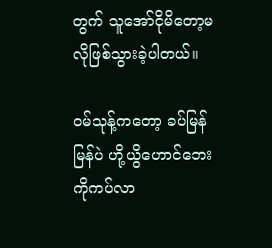တွက် သူအော်ငိုမိတော့မလိုဖြစ်သွားခဲ့ပါတယ်။

၀မ်သုန့်ကတော့ ခပ်မြန်မြန်ပဲ ဟို့ယွိဟောင်ဘေးကိုကပ်လာ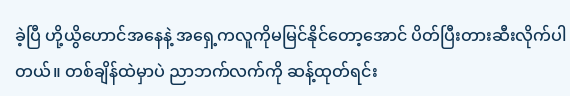ခဲ့ပြီ ဟို့ယွိဟောင်အနေနဲ့ အရှေ့ကလူကိုမမြင်နိုင်တော့အောင် ပိတ်ပြီးတားဆီးလိုက်ပါတယ်။ တစ်ချိန်ထဲမှာပဲ ညာဘက်လက်ကို ဆန့်ထုတ်ရင်း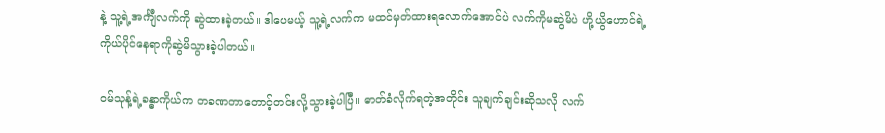နဲ့ သူ့ရဲ့အင်္ကျီလက်ကို ဆွဲထားခဲ့တယ်။ ဒါပေမယ့် သူ့ရဲ့လက်က မထင်မှတ်ထားရလောက်အောင်ပဲ လက်ကိုမဆွဲမိပဲ ဟို့ယွိဟောင်ရဲ့ ကိုယ်ပိုင်နေရာကိုဆွဲမိသွားခဲ့ပါတယ်။

၀မ်သုန့်ရဲ့ခန္ဓာကိုယ်က တခဏတာတောင့်တင်းလို့သွားခဲ့ပါပြီ။ ဓာတ်ခံလိုက်ရတဲ့အတိုင်း သူချက်ချင်းဆိုသလို လက်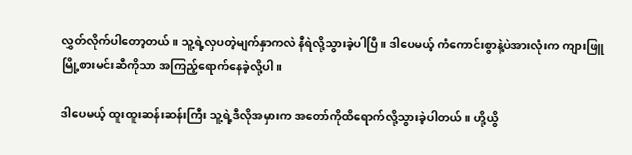လွှတ်လိုက်ပါတော့တယ်။ သူ့ရဲ့လှပတဲ့မျက်နှာကလဲ နီရဲလို့သွားခဲ့ပါပြီ။ ဒါပေမယ့် ကံကောင်းစွာနဲ့ပဲအားလုံးက ကျားဖြူမြို့စားမင်းဆီကိုသာ အကြည့်ရောက်နေခဲ့လို့ပါ။

ဒါပေမယ့် ထူးထူးဆန်းဆန်းကြီး သူ့ရဲ့ဒီလိုအမှားက အတော်ကိုထိရောက်လို့သွားခဲ့ပါတယ်။ ဟို့ယွိ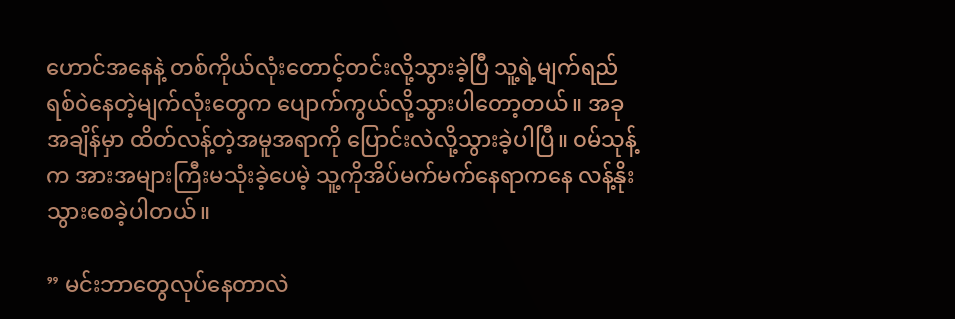ဟောင်အနေနဲ့ တစ်ကိုယ်လုံးတောင့်တင်းလို့သွားခဲ့ပြီ သူ့ရဲ့မျက်ရည်ရစ်၀ဲနေတဲ့မျက်လုံးတွေက ပျောက်ကွယ်လို့သွားပါတော့တယ်။ အခုအချိန်မှာ ထိတ်လန့်တဲ့အမူအရာကို ပြောင်းလဲလို့သွားခဲ့ပါပြီ။ ၀မ်သုန့်က အားအများကြီးမသုံးခဲ့ပေမဲ့ သူ့ကိုအိပ်မက်မက်နေရာကနေ လန့်နိုးသွားစေခဲ့ပါတယ်။

” မင်းဘာတွေလုပ်နေတာလဲ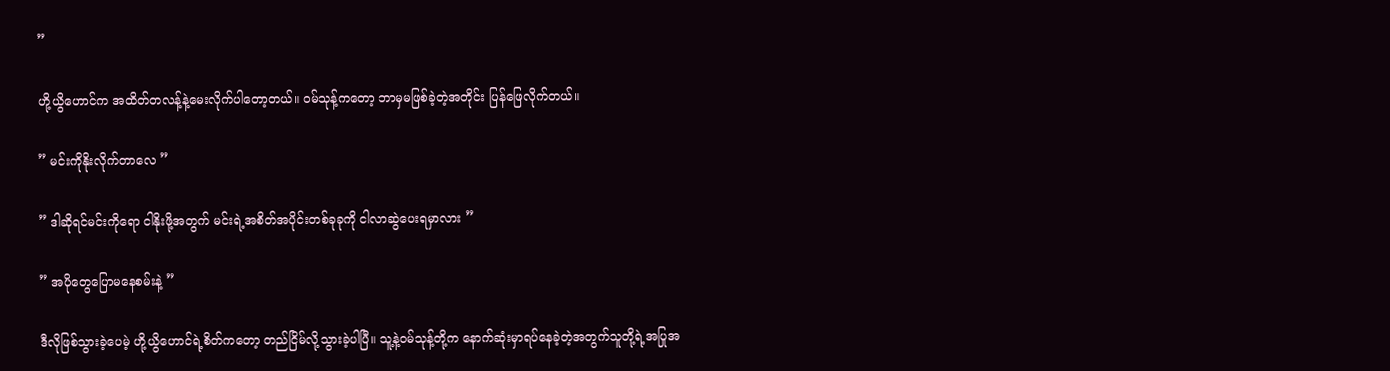”

ဟို့ယွိဟောင်က အထိတ်တလန့်နဲ့မေးလိုက်ပါတော့တယ်။ ၀မ်သုန့်ကတော့ ဘာမှမဖြစ်ခဲ့တဲ့အတိုင်း ပြန်ဖြေလိုက်တယ်။

” မင်းကိုနိုးလိုက်တာလေ ”

” ဒါဆိုရင်မင်းကိုရော ငါနိုးဖို့အတွက် မင်းရဲ့အစိတ်အပိုင်းတစ်ခုခုကို ငါလာဆွဲပေးရမှာလား ”

” အပိုတွေပြောမနေစမ်းနဲ့ ”

ဒီလိုဖြစ်သွားခဲ့ပေမဲ့ ဟို့ယွိဟောင်ရဲ့စိတ်ကတော့ တည်ငြိမ်လို့သွားခဲ့ပါပြီ။ သူ့နဲ့၀မ်သုန့်တို့က နောက်ဆုံးမှာရပ်နေခဲ့တဲ့အတွက်သူတို့ရဲ့အပြုအ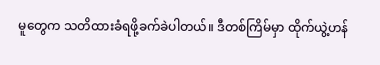မူတွေက သတိထားခံရဖို့ခက်ခဲပါတယ်။ ဒီတစ်ကြိမ်မှာ ထိုက်ယွဲ့ဟန်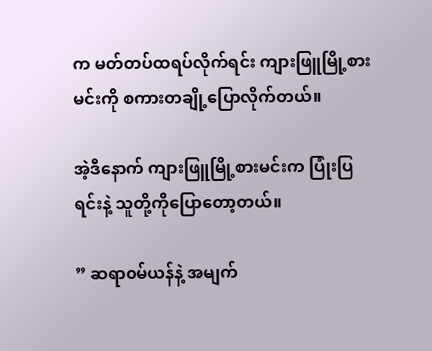က မတ်တပ်ထရပ်လိုက်ရင်း ကျားဖြူမြို့စားမင်းကို စကားတချို့ပြောလိုက်တယ်။

အဲ့ဒီနောက် ကျားဖြူမြို့စားမင်းက ပြုံးပြရင်းနဲ့ သူတို့ကိုပြောတော့တယ်။

” ဆရာ၀မ်ယန်နဲ့ အမျက်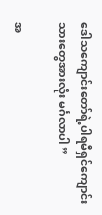ဒေါသကျောင်းတော်ရဲ့ပါရမီရှင်ကျောင်းသားတွေအားလုံး မင်္ဂလာပါ ”

အ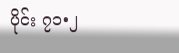ပိုင်း ၇၁•၂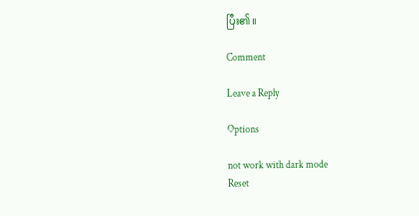ပြီး၏။

Comment

Leave a Reply

Options

not work with dark mode
Reset